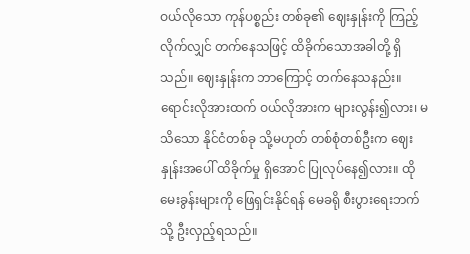ဝယ်လိုသော ကုန်ပစ္စည်း တစ်ခု၏ ဈေးနှုန်းကို ကြည့်လိုက်လျှင် တက်နေသဖြင့် ထိခိုက်သောအခါတို့ ရှိသည်။ ဈေးနှုန်းက ဘာကြောင့် တက်နေသနည်း။ ရောင်းလိုအားထက် ဝယ်လိုအားက များလွန်း၍လား၊ မသိသော နိုင်ငံတစ်ခု သို့မဟုတ် တစ်စုံတစ်ဦးက ဈေးနှုန်းအပေါ် ထိခိုက်မှု ရှိအောင် ပြုလုပ်နေ၍လား။ ထိုမေးခွန်းများကို ဖြေရှင်းနိုင်ရန် မေခရို စီးပွားရေးဘက်သို့ ဦးလှည့်ရသည်။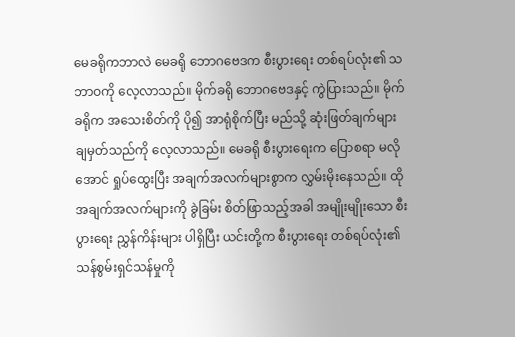မေခရိုကဘာလဲ မေခရို ဘောဂဗေဒက စီးပွားရေး တစ်ရပ်လုံး၏ သဘာဝကို လေ့လာသည်။ မိုက်ခရို ဘောဂဗေဒနှင့် ကွဲပြားသည်။ မိုက်ခရိုက အသေးစိတ်ကို ပို၍ အာရုံစိုက်ပြီး မည်သို့ ဆုံးဖြတ်ချက်များ ချမှတ်သည်ကို လေ့လာသည်။ မေခရို စီးပွားရေးက ပြောစရာ မလိုအောင် ရှုပ်ထွေးပြီး အချက်အလက်များစွာက လွှမ်းမိုးနေသည်။ ထိုအချက်အလက်များကို ခွဲခြမ်း စိတ်ဖြာသည့်အခါ အမျိုးမျိုးသော စီးပွားရေး ညွှန်ကိန်းများ ပါရှိပြီး ယင်းတို့က စီးပွားရေး တစ်ရပ်လုံး၏ သန်စွမ်းရှင်သန်မှုကို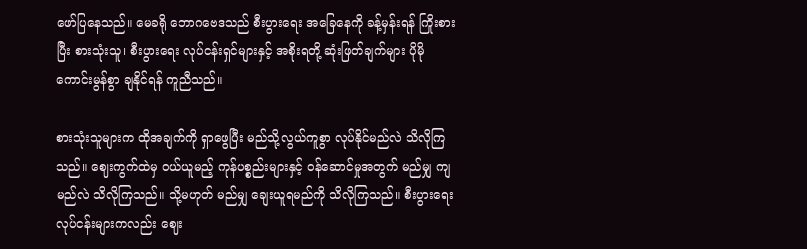ဖော်ပြနေသည်။ မေခရို ဘောဂဗေဒသည် စီးပွားရေး အခြေနေကို ခန့်မှန်းရန် ကြိုးစားပြီး စားသုံးသူ၊ စီးပွားရေး လုပ်ငန်းရှင်များနှင့် အစိုးရတို့ ဆုံးဖြတ်ချက်များ ပိုမိုကောင်းမွန်စွာ ချနိုင်ရန် ကူညီသည်။

စားသုံးသူများက ထိုအချက်ကို ရှာဖွေပြီး မည်သို့လွယ်ကူစွာ လုပ်နိုင်မည်လဲ သိလိုကြသည်။ ဈေးကွက်ထဲမှ ဝယ်ယူမည့် ကုန်ပစ္စည်းများနှင့် ဝန်ဆောင်မှုအတွက် မည်မျှ ကျမည်လဲ သိလိုကြသည်။ သို့မဟုတ် မည်မျှ ချေးယူရမည်ကို သိလိုကြသည်။ စီးပွားရေး လုပ်ငန်းများကလည်း ဈေး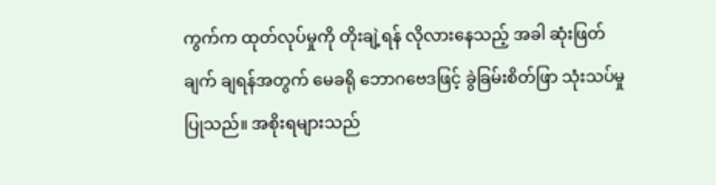ကွက်က ထုတ်လုပ်မှုကို တိုးချဲ့ရန် လိုလားနေသည့် အခါ ဆုံးဖြတ်ချက် ချရန်အတွက် မေခရို ဘောဂဗေဒဖြင့် ခွဲခြမ်းစိတ်ဖြာ သုံးသပ်မှု ပြုသည်။ အစိုးရများသည်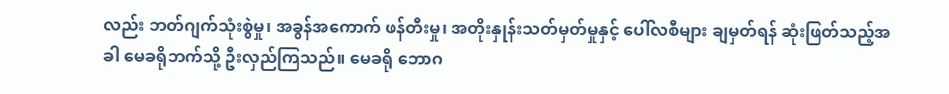လည်း ဘတ်ဂျက်သုံးစွဲမှု၊ အခွန်အကောက် ဖန်တီးမှု၊ အတိုးနှုန်းသတ်မှတ်မှုနှင့် ပေါ်လစီများ ချမှတ်ရန် ဆုံးဖြတ်သည့်အခါ မေခရိုဘက်သို့ ဦးလှည်ကြသည်။ မေခရို ဘောဂ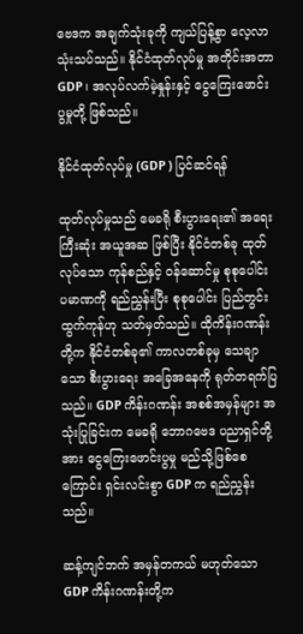ဗေဒက အချက်သုံးခုကို ကျယ်ပြန့်စွာ လေ့လာသုံးသပ်သည်။ နိုင်ငံထုတ်လုပ်မှု အတိုင်းအတာ GDP ၊ အလုပ်လက်မဲ့နှုန်းနှင့် ငွေကြေးဖောင်းပွမှုတို့ ဖြစ်သည်။

နိုင်ငံထုတ်လုပ်မှု (GDP ) ပြင်ဆင်ရန်

ထုတ်လုပ်မှုသည် မေခရို စီးပွားရေး၏ အရေးကြီးဆုံး အယူအဆ ဖြစ်ပြီး နိုင်ငံတစ်ခု ထုတ်လုပ်သော ကုန်စည်နှင့် ဝန်ဆောင်မှု စုစုပေါင်း ပမာဏကို ရည်ညွှန်းပြီး စုစုပေါင်း ပြည်တွင်း ထွက်ကုန်ဟု သတ်မှတ်သည်။ ထိုကိန်းဂဏန်းတို့က နိုင်ငံတစ်ခု၏ ကာလတစ်ခုမှ သေချာသော စီးပွားရေး အခြေအနေကို ရုတ်တရက်ပြသည်။ GDP ကိန်းဂဏန်း အစစ်အမှန်များ အသုံးပြုခြင်းက မေခရို ဘောဂဗေဒ ပညာရှင်တို့အား ငွေကြေးဖောင်းပွမှု မည်သို့ဖြစ်စေကြောင်း ရှင်းလင်းစွာ GDP က ရည်ညွှန်းသည်။

ဆန့်ကျင်ဘက် အမှန်တကယ် မဟုတ်သော GDP ကိန်းဂဏန်းတို့က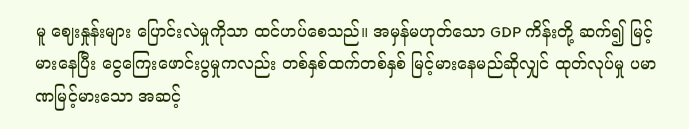မူ ဈေးနှုန်းများ ပြောင်းလဲမှုကိုသာ ထင်ဟပ်စေသည်။ အမှန်မဟုတ်သော GDP ကိန်းတို့ ဆက်၍ မြင့်မားနေပြီး ငွေကြေးဖောင်းပွမှုကလည်း တစ်နှစ်ထက်တစ်နှစ် မြင့်မားနေမည်ဆိုလျှင် ထုတ်လုပ်မှု ပမာဏမြင့်မားသော အဆင့်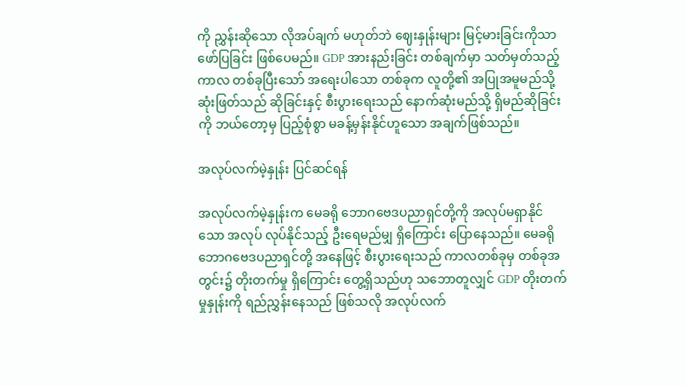ကို ညွှန်းဆိုသော လိုအပ်ချက် မဟုတ်ဘဲ ဈေးနှုန်းများ မြင့်မားခြင်းကိုသာ ဖော်ပြခြင်း ဖြစ်ပေမည်။ GDP အားနည်းခြင်း တစ်ချက်မှာ သတ်မှတ်သည့် ကာလ တစ်ခုပြီးသော် အရေးပါသော တစ်ခုက လူတို့၏ အပြုအမူမည်သို့ ဆုံးဖြတ်သည် ဆိုခြင်းနှင့် စီးပွားရေးသည် နောက်ဆုံးမည်သို့ ရှိမည်ဆိုခြင်းကို ဘယ်တော့မှ ပြည့်စုံစွာ မခန့်မှန်းနိုင်ဟူသော အချက်ဖြစ်သည်။

အလုပ်လက်မဲ့နှုန်း ပြင်ဆင်ရန်

အလုပ်လက်မဲ့နှုန်းက မေခရို ဘောဂဗေဒပညာရှင်တို့ကို အလုပ်မရှာနိုင်သော အလုပ် လုပ်နိုင်သည့် ဦးရေမည်မျှ ရှိကြောင်း ပြောနေသည်။ မေခရို ဘောဂဗေဒပညာရှင်တို့ အနေဖြင့် စီးပွားရေးသည် ကာလတစ်ခုမှ တစ်ခုအတွင်း၌ တိုးတက်မှု ရှိကြောင်း တွေ့ရှိသည်ဟု သဘောတူလျှင် GDP တိုးတက်မှုနှုန်းကို ရည်ညွှန်းနေသည် ဖြစ်သလို အလုပ်လက်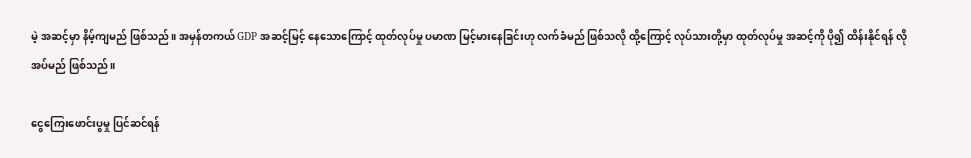မဲ့ အဆင့်မှာ နိမ့်ကျမည် ဖြစ်သည်။ အမှန်တကယ် GDP အဆင့်မြင့် နေသောကြောင့် ထုတ်လုပ်မှု ပမာဏ မြင့်မားနေခြင်းဟု လက်ခံမည် ဖြစ်သလို ထို့ကြောင့် လုပ်သားတို့မှာ ထုတ်လုပ်မှု အဆင့်ကို ပို၍ ထိန်းနိုင်ရန် လိုအပ်မည် ဖြစ်သည်။

ငွေကြေးဖောင်းပွမှု ပြင်ဆင်ရန်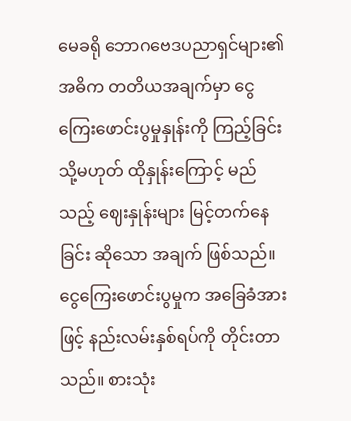မေခရို ဘောဂဗေဒပညာရှင်များ၏ အဓိက တတိယအချက်မှာ ငွေကြေးဖောင်းပွမှုနှုန်းကို ကြည့်ခြင်း သို့မဟုတ် ထိုနှုန်းကြောင့် မည်သည့် ဈေးနှုန်းများ မြင့်တက်နေခြင်း ဆိုသော အချက် ဖြစ်သည်။ ငွေကြေးဖောင်းပွမှုက အခြေခံအားဖြင့် နည်းလမ်းနှစ်ရပ်ကို တိုင်းတာသည်။ စားသုံး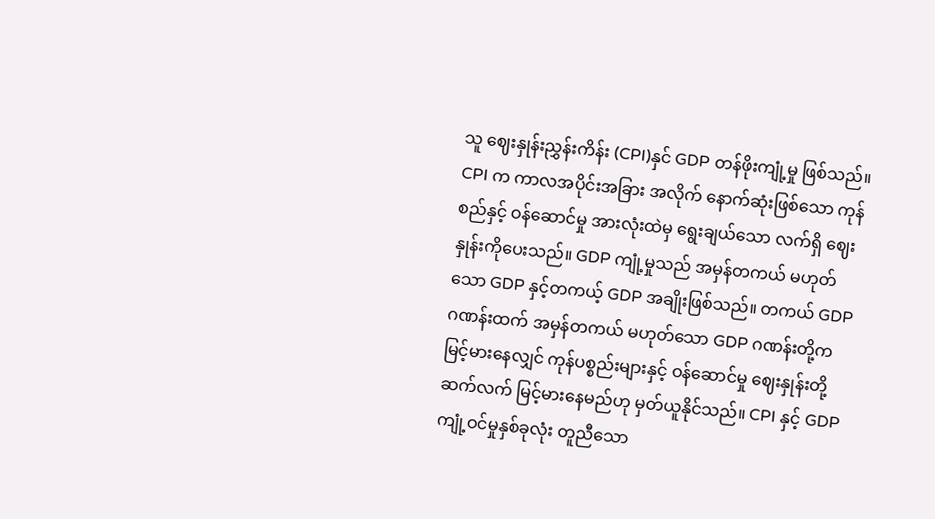သူ ဈေးနှုန်းညွှန်းကိန်း (CPI)နှင် GDP တန်ဖိုးကျုံ့မှု ဖြစ်သည်။ CPI က ကာလအပိုင်းအခြား အလိုက် နောက်ဆုံးဖြစ်သော ကုန်စည်နှင့် ဝန်ဆောင်မှု အားလုံးထဲမှ ရွေးချယ်သော လက်ရှိ ဈေးနှုန်းကိုပေးသည်။ GDP ကျုံ့မှုသည် အမှန်တကယ် မဟုတ်သော GDP နှင့်တကယ့် GDP အချိုးဖြစ်သည်။ တကယ် GDP ဂဏန်းထက် အမှန်တကယ် မဟုတ်သော GDP ဂဏန်းတို့က မြင့်မားနေလျှင် ကုန်ပစ္စည်းများနှင့် ဝန်ဆောင်မှု ဈေးနှုန်းတို့ ဆက်လက် မြင့်မားနေမည်ဟု မှတ်ယူနိုင်သည်။ CPI နှင့် GDP ကျုံ့ဝင်မှုနှစ်ခုလုံး တူညီသော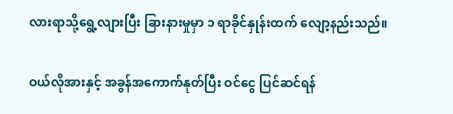လားရာသို့ရွေ့လျားပြီး ခြားနားမှုမှာ ၁ ရာခိုင်နှုန်းထက် လျော့နည်းသည်။

ဝယ်လိုအားနှင့် အခွန်အကောက်နုတ်ပြီး ဝင်ငွေ ပြင်ဆင်ရန်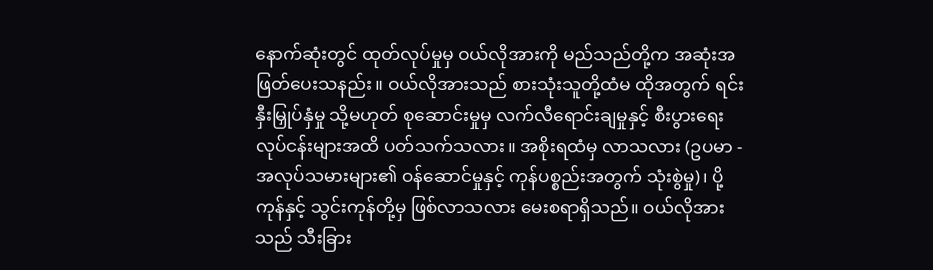နောက်ဆုံးတွင် ထုတ်လုပ်မှုမှ ဝယ်လိုအားကို မည်သည်တို့က အဆုံးအဖြတ်ပေးသနည်း။ ဝယ်လိုအားသည် စားသုံးသူတို့ထံမ ထိုအတွက် ရင်းနှီးမြှုပ်နှံမှု သို့မဟုတ် စုဆောင်းမှုမှ လက်လီရောင်းချမှုနှင့် စီးပွားရေး လုပ်ငန်းများအထိ ပတ်သက်သလား။ အစိုးရထံမှ လာသလား (ဥပမာ - အလုပ်သမားများ၏ ဝန်ဆောင်မှုနှင့် ကုန်ပစ္စည်းအတွက် သုံးစွဲမှု)၊ ပို့ကုန်နှင့် သွင်းကုန်တို့မှ ဖြစ်လာသလား မေးစရာရှိသည်။ ဝယ်လိုအားသည် သီးခြား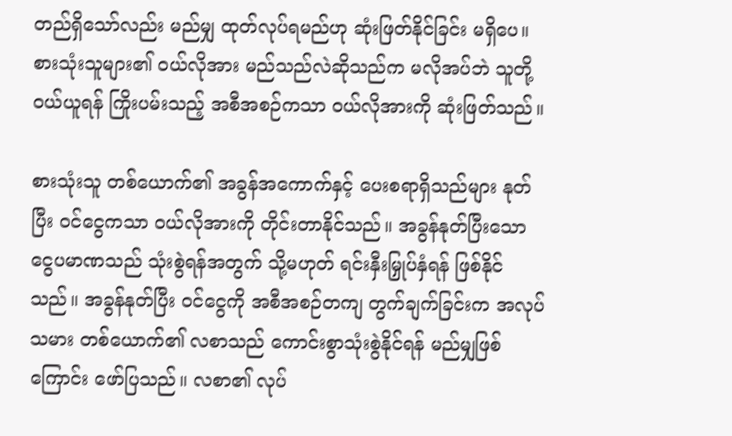တည်ရှိသော်လည်း မည်မျှ ထုတ်လုပ်ရမည်ဟု ဆုံးဖြတ်နိုင်ခြင်း မရှိပေ။ စားသုံးသူများ၏ ဝယ်လိုအား မည်သည်လဲဆိုသည်က မလိုအပ်ဘဲ သူတို့ဝယ်ယူရန် ကြိုးပမ်းသည့် အစီအစဉ်ကသာ ဝယ်လိုအားကို ဆုံးဖြတ်သည်။

စားသုံးသူ တစ်ယောက်၏ အခွန်အကောက်နှင့် ပေးစရာရှိသည်များ နုတ်ပြီး ဝင်ငွေကသာ ဝယ်လိုအားကို တိုင်းတာနိုင်သည်။ အခွန်နုတ်ပြီးသော ငွေပမာဏသည် သုံးစွဲရန်အတွက် သို့မဟုတ် ရင်းနှီးမြှုပ်နှံရန် ဖြစ်နိုင်သည်။ အခွန်နုတ်ပြီး ဝင်ငွေကို အစီအစဉ်တကျ တွက်ချက်ခြင်းက အလုပ်သမား တစ်ယောက်၏ လစာသည် ကောင်းစွာသုံးစွဲနိုင်ရန် မည်မျှဖြစ်ကြောင်း ဖော်ပြသည်။ လစာ၏ လုပ်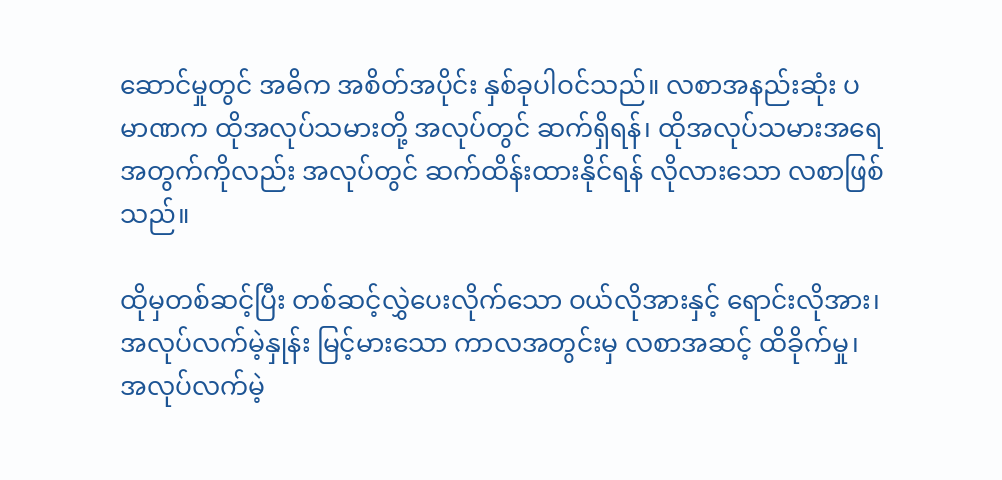ဆောင်မှုတွင် အဓိက အစိတ်အပိုင်း နှစ်ခုပါဝင်သည်။ လစာအနည်းဆုံး ပမာဏက ထိုအလုပ်သမားတို့ အလုပ်တွင် ဆက်ရှိရန်၊ ထိုအလုပ်သမားအရေအတွက်ကိုလည်း အလုပ်တွင် ဆက်ထိန်းထားနိုင်ရန် လိုလားသော လစာဖြစ်သည်။

ထိုမှတစ်ဆင့်ပြီး တစ်ဆင့်လွှဲပေးလိုက်သော ဝယ်လိုအားနှင့် ရောင်းလိုအား၊ အလုပ်လက်မဲ့နှုန်း မြင့်မားသော ကာလအတွင်းမှ လစာအဆင့် ထိခိုက်မှု၊ အလုပ်လက်မဲ့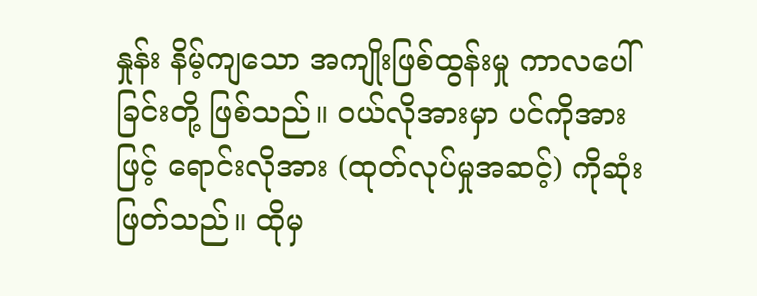နှုန်း နိမ့်ကျသော အကျိုးဖြစ်ထွန်းမှု ကာလပေါ်ခြင်းတို့ ဖြစ်သည်။ ဝယ်လိုအားမှာ ပင်ကိုအားဖြင့် ရောင်းလိုအား (ထုတ်လုပ်မှုအဆင့်) ကိုဆုံးဖြတ်သည်။ ထိုမှ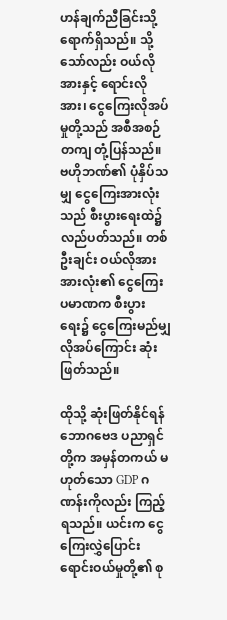ဟန်ချက်ညီခြင်းသို့ ရောက်ရှိသည်။ သို့သော်လည်း ဝယ်လိုအားနှင့် ရောင်းလိုအား၊ ငွေကြေးလိုအပ်မှုတို့သည် အစီအစဉ်တကျ တုံ့ပြန်သည်။ ဗဟိုဘဏ်၏ ပုံနှိပ်သမျှ ငွေကြေးအားလုံးသည် စီးပွားရေးထဲ၌ လည်ပတ်သည်။ တစ်ဦးချင်း ဝယ်လိုအား အားလုံး၏ ငွေကြေးပမာဏက စီးပွားရေး၌ ငွေကြေးမည်မျှ လိုအပ်ကြောင်း ဆုံးဖြတ်သည်။

ထိုသို့ ဆုံးဖြတ်နိုင်ရန် ဘောဂဗေဒ ပညာရှင်တို့က အမှန်တကယ် မဟုတ်သော GDP ဂဏန်းကိုလည်း ကြည့်ရသည်။ ယင်းက ငွေကြေးလွှဲပြောင်း ရောင်းဝယ်မှုတို့၏ စု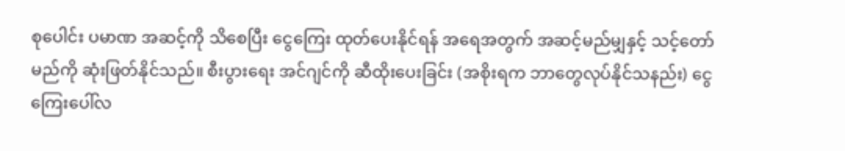စုပေါင်း ပမာဏ အဆင့်ကို သိစေပြီး ငွေကြေး ထုတ်ပေးနိုင်ရန် အရေအတွက် အဆင့်မည်မျှနှင့် သင့်တော်မည်ကို ဆုံးဖြတ်နိုင်သည်။ စီးပွားရေး အင်ဂျင်ကို ဆီထိုးပေးခြင်း (အစိုးရက ဘာတွေလုပ်နိုင်သနည်း) ငွေကြေးပေါ်လ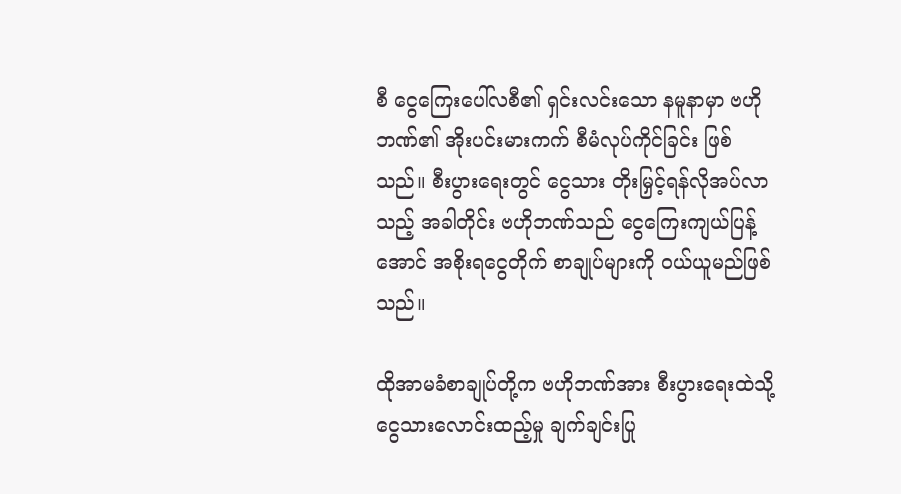စီ ငွေကြေးပေါ်လစီ၏ ရှင်းလင်းသော နမူနာမှာ ဗဟိုဘဏ်၏ အိုးပင်းမားကက် စီမံလုပ်ကိုင်ခြင်း ဖြစ်သည်။ စီးပွားရေးတွင် ငွေသား တိုးမြှင့်ရန်လိုအပ်လာသည့် အခါတိုင်း ဗဟိုဘဏ်သည် ငွေကြေးကျယ်ပြန့်အောင် အစိုးရငွေတိုက် စာချုပ်များကို ဝယ်ယူမည်ဖြစ်သည်။

ထိုအာမခံစာချုပ်တို့က ဗဟိုဘဏ်အား စီးပွားရေးထဲသို့ ငွေသားလောင်းထည့်မှု ချက်ချင်းပြု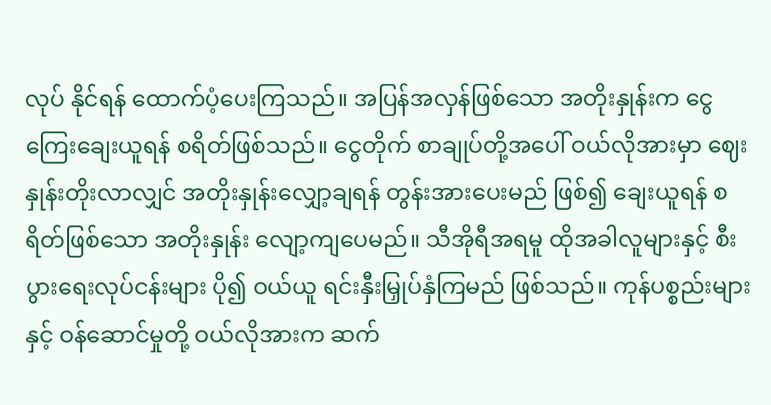လုပ် နိုင်ရန် ထောက်ပံ့ပေးကြသည်။ အပြန်အလှန်ဖြစ်သော အတိုးနှုန်းက ငွေကြေးချေးယူရန် စရိတ်ဖြစ်သည်။ ငွေတိုက် စာချုပ်တို့အပေါ် ဝယ်လိုအားမှာ ဈေးနှုန်းတိုးလာလျှင် အတိုးနှုန်းလျှော့ချရန် တွန်းအားပေးမည် ဖြစ်၍ ချေးယူရန် စရိတ်ဖြစ်သော အတိုးနှုန်း လျော့ကျပေမည်။ သီအိုရီအရမူ ထိုအခါလူများနှင့် စီးပွားရေးလုပ်ငန်းများ ပို၍ ဝယ်ယူ ရင်းနှီးမြှုပ်နှံကြမည် ဖြစ်သည်။ ကုန်ပစ္စည်းများနှင့် ဝန်ဆောင်မှုတို့ ဝယ်လိုအားက ဆက်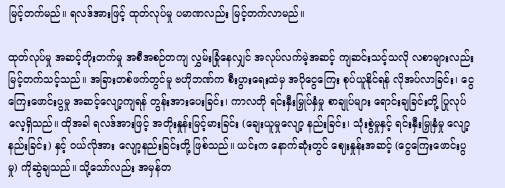မြင့်တက်မည်။ ရလဒ်အားဖြင့် ထုတ်လုပ်မှု ပမာဏလည်း မြင့်တက်လာမည်။

ထုတ်လုပ်မှု အဆင့်တိုးတက်မှု အစီအစဉ်တကျ လွှမ်းခြုံနေလျှင် အလုပ်လက်မဲ့အဆင့် ကျဆင်းသင့်သလို လစာများလည်း မြင့်တက်သင့်သည်။ အခြားတစ်ဖက်တွင်မူ ဗဟိုဘဏ်က စီးပွားရေးထဲမှ အပိုငွေကြေး စုပ်ယူနိုင်ရန် လိုအပ်လာခြင်း၊ ငွေကြေးဖောင်းပွမှု အဆင့်လျော့ကျရန် တွန်းအားပေးခြင်း၊ ကာလတို ရင်းနှီးမြှုပ်နှံမှု စာချုပ်များ ရောင်းချခြင်းတို့ ပြုလုပ်လေ့ရှိသည်။ ထိုအခါ ရလဒ်အားဖြင့် အတိုးနှုန်းမြင့်မားခြင်း (ချေးယူမှုလျော့ နည်းခြင်း၊ သုံးစွဲမှုနှင့် ရင်းနှီးမြှုနှံမှု လျော့နည်းခြင်း) နှင့် ဝယ်လိုအား လျော့နည်းခြင်းတို့ ဖြစ်သည်။ ယင်းက နောက်ဆုံးတွင် ဈေးနှုန်းအဆင့် (ငွေကြေးဖောင်းပွမှု) ကိုဆွဲချသည်။ သို့သော်လည်း အမှန်တ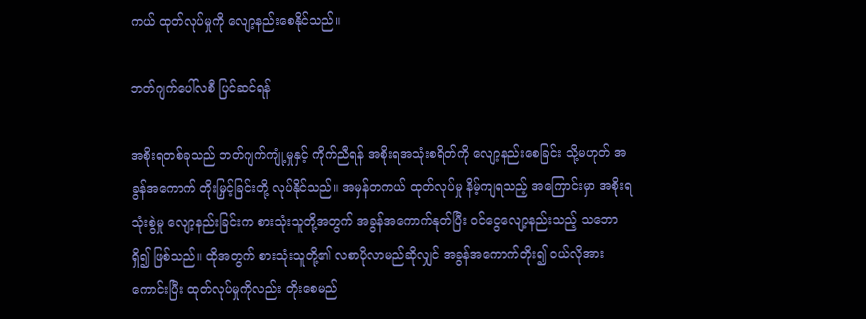ကယ် ထုတ်လုပ်မှုကို လျော့နည်းစေနိုင်သည်။

ဘတ်ဂျက်ပေါ်လစီ ပြင်ဆင်ရန်

အစိုးရတစ်ခုသည် ဘတ်ဂျက်ကျုံ့မှုနှင့် ကိုက်ညီရန် အစိုးရအသုံးစရိတ်ကို လျော့နည်းစေခြင်း သို့မဟုတ် အခွန်အကောက် တိုးမြှင့်ခြင်းတို့ လုပ်နိုင်သည်။ အမှန်တကယ် ထုတ်လုပ်မှု နိမ့်ကျရသည့် အကြောင်းမှာ အစိုးရသုံးစွဲမှု လျော့နည်းခြင်းက စားသုံးသူတို့အတွက် အခွန်အကောက်နုတ်ပြီး ဝင်ငွေလျော့နည်းသည့် သဘောရှိ၍ ဖြစ်သည်။ ထိုအတွက် စားသုံးသူတို့၏ လစာပိုလာမည်ဆိုလျှင် အခွန်အကောက်တိုး၍ ဝယ်လိုအားကောင်းပြီး ထုတ်လုပ်မှုကိုလည်း တိုးစေမည်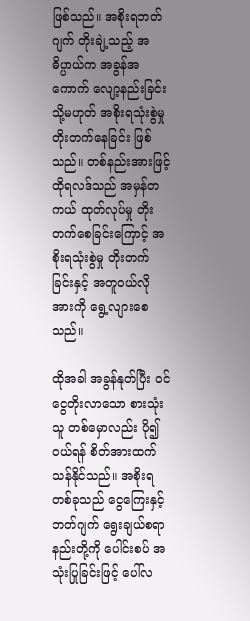ဖြစ်သည်။ အစိုးရဘတ်ဂျက် တိုးချဲ့သည့် အဓိပ္ပာယ်က အခွန်အကောက် လျော့နည်းခြင်း သို့မဟုတ် အစိုးရသုံးစွဲမှု တိုးတက်နေခြင်း ဖြစ်သည်။ တစ်နည်းအားဖြင့် ထိုရလဒ်သည် အမှန်တကယ် ထုတ်လုပ်မှု တိုးတက်စေခြင်းကြောင့် အစိုးရသုံးစွဲမှု တိုးတက်ခြင်းနှင့် အတူဝယ်လိုအားကို ရွေ့လျားစေသည်။

ထိုအခါ အခွန်နုတ်ပြီး ဝင်ငွေတိုးလာသော စားသုံးသူ တစ်မှောလည်း ပို၍ဝယ်ရန် စိတ်အားထက်သန်နိုင်သည်။ အစိုးရတစ်ခုသည် ငွေကြေးနှင့် ဘတ်ဂျက် ရွေးချယ်စရာနည်းတို့ကို ပေါင်းစပ် အသုံးပြုခြင်းဖြင့် ပေါ်လ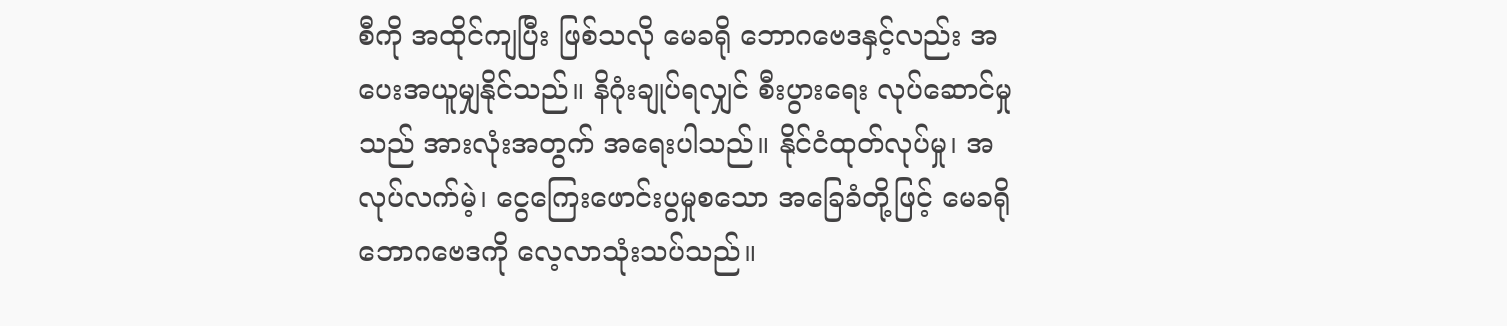စီကို အထိုင်ကျပြီး ဖြစ်သလို မေခရို ဘောဂဗေဒနှင့်လည်း အပေးအယူမျှနိုင်သည်။ နိဂုံးချုပ်ရလျှင် စီးပွားရေး လုပ်ဆောင်မှုသည် အားလုံးအတွက် အရေးပါသည်။ နိုင်ငံထုတ်လုပ်မှု၊ အလုပ်လက်မဲ့၊ ငွေကြေးဖောင်းပွမှုစသော အခြေခံတို့ဖြင့် မေခရို ဘောဂဗေဒကို လေ့လာသုံးသပ်သည်။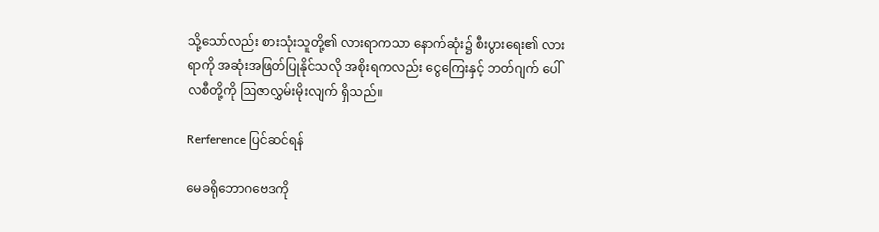သို့သော်လည်း စားသုံးသူတို့၏ လားရာကသာ နောက်ဆုံး၌ စီးပွားရေး၏ လားရာကို အဆုံးအဖြတ်ပြုနိုင်သလို အစိုးရကလည်း ငွေကြေးနှင့် ဘတ်ဂျက် ပေါ်လစီတို့ကို ဩဇာလွှမ်းမိုးလျက် ရှိသည်။

Rerference ပြင်ဆင်ရန်

မေခရိုဘောဂဗေဒကို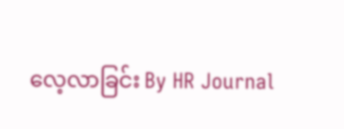လေ့လာခြင်း By HR Journal